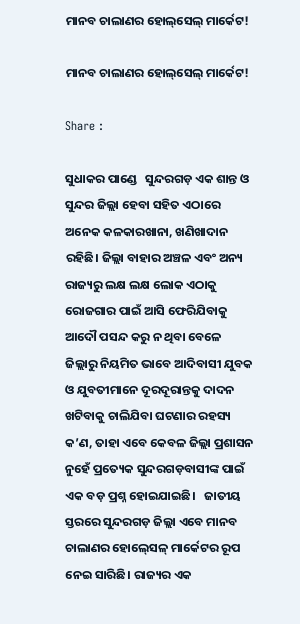ମାନବ ଚାଲାଣର ହୋଲ୍‌ସେଲ୍ ମାର୍କେଟ!

ମାନବ ଚାଲାଣର ହୋଲ୍‌ସେଲ୍ ମାର୍କେଟ!

Share :

ସୁଧାକର ପାଣ୍ଡେ   ସୁନ୍ଦରଗଡ଼ ଏକ ଶାନ୍ତ ଓ ସୁନ୍ଦର ଜିଲ୍ଲା ହେବା ସହିତ ଏଠାରେ ଅନେକ କଳକାରଖାନା, ଖଣିଖାଦାନ ରହିଛି। ଜିଲ୍ଲା ବାହାର ଅଞ୍ଚଳ ଏବଂ ଅନ୍ୟ ରାଜ୍ୟରୁ ଲକ୍ଷ ଲକ୍ଷ ଲୋକ ଏଠାକୁ ରୋଜଗାର ପାଇଁ ଆସି ଫେରିଯିବାକୁ ଆଦୌ ପସନ୍ଦ କରୁ ନ ଥିବା ବେଳେ ଜିଲ୍ଲାରୁ ନିୟମିତ ଭାବେ ଆଦିବାସୀ ଯୁବକ ଓ ଯୁବତୀମାନେ ଦୂରଦୂରାନ୍ତକୁ ଦାଦନ ଖଟିବାକୁ ଚାଲିଯିବା ଘଟଣାର ରହସ୍ୟ କ’ଣ, ତାହା ଏବେ କେବଳ ଜିଲ୍ଲା ପ୍ରଶାସନ ନୁହେଁ ପ୍ରତ୍ୟେକ ସୁନ୍ଦରଗଡ଼ବାସୀଙ୍କ ପାଇଁ ଏକ ବଡ଼ ପ୍ରଶ୍ନ ହୋଇଯାଇଛି।   ଜାତୀୟ ସ୍ତରରେ ସୁନ୍ଦରଗଡ଼ ଜିଲ୍ଲା ଏବେ ମାନବ ଚାଲାଣର ହୋଲ‌୍‍ସେଳ‌୍‍ ମାର୍କେଟର ରୂପ ନେଇ ସାରିଛି। ରାଜ୍ୟର ଏକ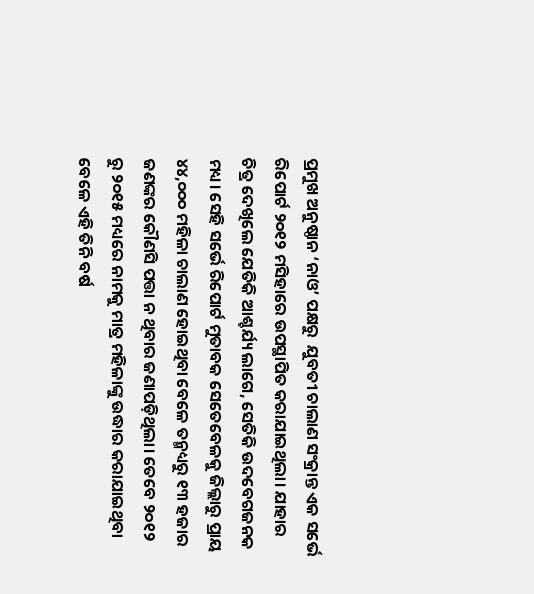ପ୍ରମୁଖ ଅନୁଷ୍ଠାନ ‘ନାଓ’ ପକ୍ଷରୁ  ଯୁବତୀ ଚାଲାଣ ସଂକ୍ରାନ୍ତ ଏକ ସର୍ଭେ ରିପୋର୍ଟ ୨୦୧୨ ମସିହାରେ ଉପସ୍ଥାପିତ କରାଯାଇଥିଲା। ଯାହାର ଚିତ୍ର ଦେଖିଲେ ଯେତିକି ଆଶ୍ଚର୍ଯ୍ୟ ଲାଗେ, ସେତିକି ଉଦବେଗଜନକ ମଧ୍ୟ। ସେହି ସର୍ଭେ ରିପୋର୍ଟ ମୁତାବକ ସେତେବେଳକୁ ଜିଲ୍ଲାରୁ ପ୍ରାୟ ୪୪,୦୦୦ ମହିଳା ଚାଲାଣ ହୋଇଥିବା ବେଳେ ତନ୍ମଧ୍ୟରୁ ୧୩ ହଜାର ଜଣଙ୍କର କୌଣସି ପତ୍ତା ନ ଥିବାର ଜଣାପଡ଼ିଥିଲା। ତେବେ ୨୦୧୨ ରୁ ୨୦୧୫ ମଧ୍ୟରେ ନାମକୁ ମାତ୍ର ମହିଳାଙ୍କୁ ଉଦ୍ଧାର କରାଯାଇଥିବା ବେଳେ ଏହି ତିନି ବର୍ଷ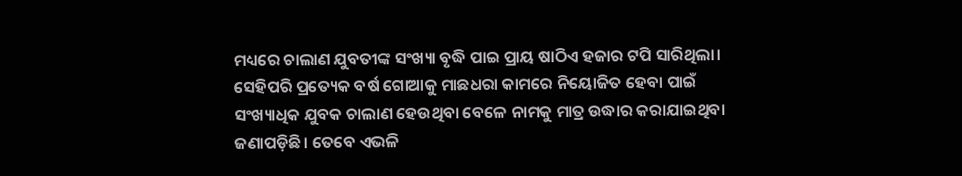ମଧ୍ୟରେ ଚାଲାଣ ଯୁବତୀଙ୍କ ସଂଖ୍ୟା ବୃଦ୍ଧି ପାଇ ପ୍ରାୟ ଷାଠିଏ ହଜାର ଟପି ସାରିଥିଲା।   ସେହିପରି ପ୍ରତ୍ୟେକ ବର୍ଷ ଗୋଆକୁ ମାଛଧରା କାମରେ ନିୟୋଜିତ ହେବା ପାଇଁ ସଂଖ୍ୟାଧିକ ଯୁବକ ଚାଲାଣ ହେଉଥିବା ବେଳେ ନାମକୁ ମାତ୍ର ଉଦ୍ଧାର କରାଯାଇଥିବା ଜଣାପଡ଼ିଛି। ତେବେ ଏଭଳି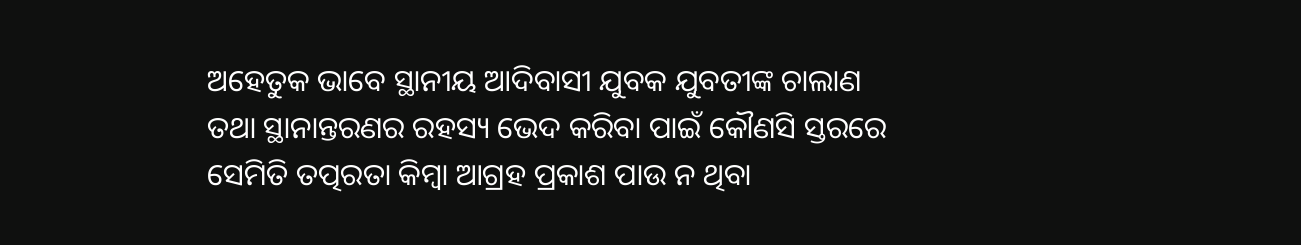ଅହେତୁକ ଭାବେ ସ୍ଥାନୀୟ ଆଦିବାସୀ ଯୁବକ ଯୁବତୀଙ୍କ ଚାଲାଣ ତଥା ସ୍ଥାନାନ୍ତରଣର ରହସ୍ୟ ଭେଦ କରିବା ପାଇଁ କୌଣସି ସ୍ତରରେ ସେମିତି ତତ୍ପରତା କିମ୍ୱା ଆଗ୍ରହ ପ୍ରକାଶ ପାଉ ନ ଥିବା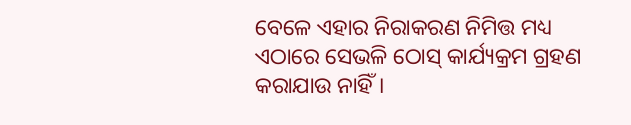ବେଳେ ଏହାର ନିରାକରଣ ନିମିତ୍ତ ମଧ୍ୟ ଏଠାରେ ସେଭଳି ଠୋସ‌୍‍ କାର୍ଯ୍ୟକ୍ରମ ଗ୍ରହଣ କରାଯାଉ ନାହିଁ।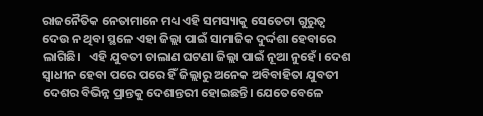ରାଜନୈତିକ ନେତାମାନେ ମଧ୍ୟ ଏହି ସମସ୍ୟାକୁ ସେତେଟା ଗୁରୁତ୍ୱ ଦେଉ ନ ଥିବା ସ୍ଥଳେ ଏହା ଜିଲ୍ଲା ପାଇଁ ସାମାଜିକ ଦୁର୍ଦ୍ଦଶା ହେବାରେ ଲାଗିଛି।   ଏହି ଯୁବତୀ ଚାଲାଣ ଘଟଣା ଜିଲ୍ଲା ପାଇଁ ନୂଆ ନୁହେଁ। ଦେଶ ସ୍ୱାଧୀନ ହେବା ପରେ ପରେ ହିଁ ଜିଲ୍ଲାରୁ ଅନେକ ଅବିବାହିତା ଯୁବତୀ ଦେଶର ବିଭିନ୍ନ ପ୍ରାନ୍ତକୁ ଦେଶାନ୍ତରୀ ହୋଇଛନ୍ତି। ଯେତେବେଳେ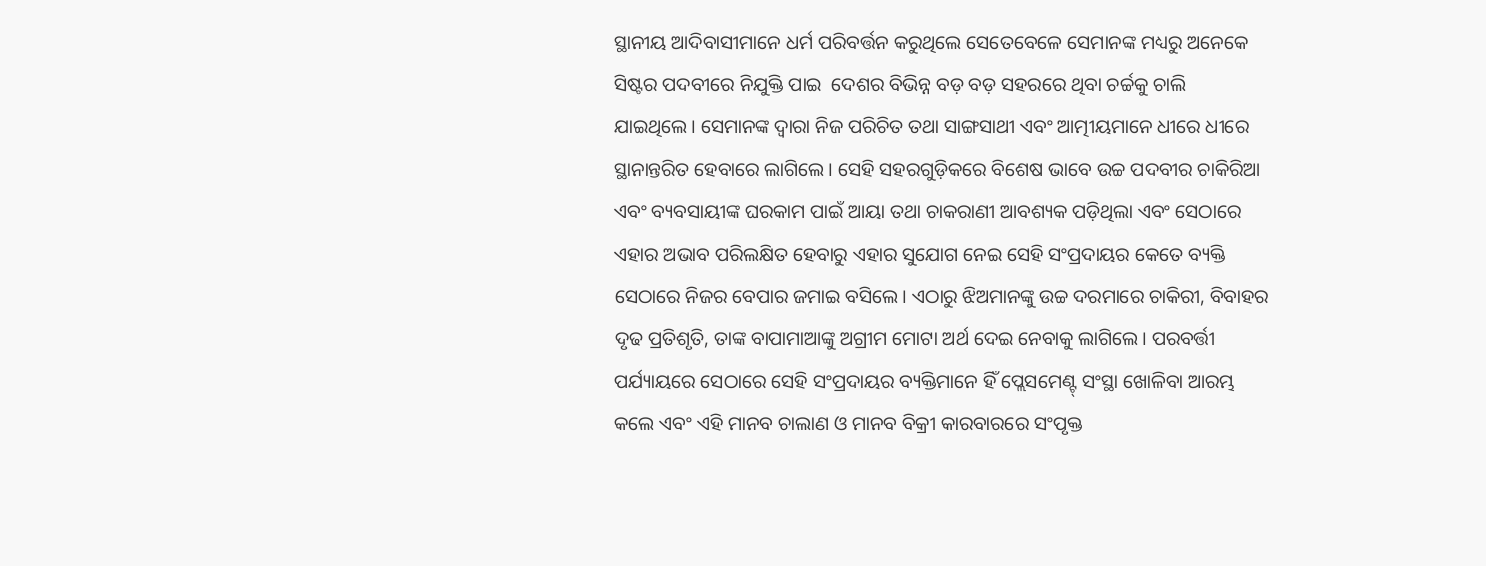ସ୍ଥାନୀୟ ଆଦିବାସୀମାନେ ଧର୍ମ ପରିବର୍ତ୍ତନ କରୁଥିଲେ ସେତେବେଳେ ସେମାନଙ୍କ ମଧ୍ୟରୁ ଅନେକେ ସିଷ୍ଟର ପଦବୀରେ ନିଯୁକ୍ତି ପାଇ  ଦେଶର ବିଭିନ୍ନ ବଡ଼ ବଡ଼ ସହରରେ ଥିବା ଚର୍ଚ୍ଚକୁ ଚାଲି ଯାଇଥିଲେ। ସେମାନଙ୍କ ଦ୍ୱାରା ନିଜ ପରିଚିତ ତଥା ସାଙ୍ଗସାଥୀ ଏବଂ ଆତ୍ମୀୟମାନେ ଧୀରେ ଧୀରେ ସ୍ଥାନାନ୍ତରିତ ହେବାରେ ଲାଗିଲେ। ସେହି ସହରଗୁଡ଼ିକରେ ବିଶେଷ ଭାବେ ଉଚ୍ଚ ପଦବୀର ଚାକିରିଆ ଏବଂ ବ୍ୟବସାୟୀଙ୍କ ଘରକାମ ପାଇଁ ଆୟା ତଥା ଚାକରାଣୀ ଆବଶ୍ୟକ ପଡ଼ିଥିଲା ଏବଂ ସେଠାରେ ଏହାର ଅଭାବ ପରିଲକ୍ଷିତ ହେବାରୁ ଏହାର ସୁଯୋଗ ନେଇ ସେହି ସଂପ୍ରଦାୟର କେତେ ବ୍ୟକ୍ତି ସେଠାରେ ନିଜର ବେପାର ଜମାଇ ବସିଲେ। ଏଠାରୁ ଝିଅମାନଙ୍କୁ ଉଚ୍ଚ ଦରମାରେ ଚାକିରୀ, ବିବାହର ଦୃଢ ପ୍ରତିଶୃତି, ତାଙ୍କ ବାପାମାଆଙ୍କୁ ଅଗ୍ରୀମ ମୋଟା ଅର୍ଥ ଦେଇ ନେବାକୁ ଲାଗିଲେ। ପରବର୍ତ୍ତୀ ପର୍ଯ୍ୟାୟରେ ସେଠାରେ ସେହି ସଂପ୍ରଦାୟର ବ୍ୟକ୍ତିମାନେ ହିଁ ପ୍ଲେସମେଣ୍ଟ‌୍‍ ସଂସ୍ଥା ଖୋଳିବା ଆରମ୍ଭ କଲେ ଏବଂ ଏହି ମାନବ ଚାଲାଣ ଓ ମାନବ ବିକ୍ରୀ କାରବାରରେ ସଂପୃକ୍ତ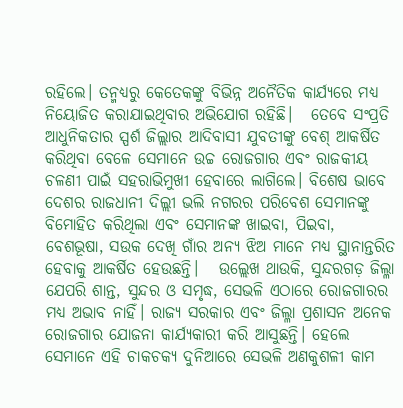ରହିଲେ। ତନ୍ମଧ୍ୟରୁ କେତେକଙ୍କୁ ବିଭିନ୍ନ ଅନୈତିକ କାର୍ଯ୍ୟରେ ମଧ୍ୟ ନିୟୋଜିତ କରାଯାଇଥିବାର ଅଭିଯୋଗ ରହିଛି।   ତେବେ ସଂପ୍ରତି ଆଧୁନିକତାର ସ୍ପର୍ଶ ଜିଲ୍ଲାର ଆଦିବାସୀ ଯୁବତୀଙ୍କୁ ବେଶ‌୍‍ ଆକର୍ଷିତ କରିଥିବା ବେଳେ ସେମାନେ ଉଚ୍ଚ ରୋଜଗାର ଏବଂ ରାଜକୀୟ ଚଳଣୀ ପାଇଁ ସହରାଭିମୁଖୀ ହେବାରେ ଲାଗିଲେ। ବିଶେଷ ଭାବେ ଦେଶର ରାଜଧାନୀ ଦିଲ୍ଲୀ ଭଲି ନଗରର ପରିବେଶ ସେମାନଙ୍କୁ ବିମୋହିତ କରିଥିଲା ଏବଂ ସେମାନଙ୍କ ଖାଇବା, ପିଇବା, ବେଶଭୂଷା, ସଉକ ଦେଖି ଗାଁର ଅନ୍ୟ ଝିଅ ମାନେ ମଧ୍ୟ ସ୍ଥାନାନ୍ତରିତ ହେବାକୁ ଆକର୍ଷିତ ହେଉଛନ୍ତି।   ଉଲ୍ଲେଖ ଥାଉକି, ସୁନ୍ଦରଗଡ଼ ଜିଲ୍ଳା ଯେପରି ଶାନ୍ତ, ସୁନ୍ଦର ଓ ସମୃଦ୍ଧ, ସେଭଳି ଏଠାରେ ରୋଜଗାରର ମଧ୍ୟ ଅଭାବ ନାହିଁ। ରାଜ୍ୟ ସରକାର ଏବଂ ଜିଲ୍ଳା ପ୍ରଶାସନ ଅନେକ ରୋଜଗାର ଯୋଜନା କାର୍ଯ୍ୟକାରୀ କରି ଆସୁଛନ୍ତି। ହେଲେ ସେମାନେ ଏହି ଚାକଚକ୍ୟ ଦୁନିଆରେ ସେଭଳି ଅଣକୁଶଳୀ କାମ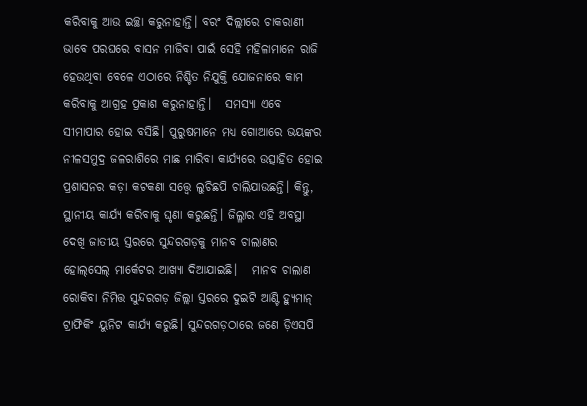କରିବାକୁ ଆଉ ଇଚ୍ଛା କରୁନାହାନ୍ତି। ବରଂ ଦିଲ୍ଲୀରେ ଚାକରାଣୀ ଭାବେ ପରଘରେ ବାସନ ମାଜିବା ପାଇଁ ସେହି ମହିଳାମାନେ ରାଜି ହେଉଥିବା ବେଳେ ଏଠାରେ ନିଶ୍ଚିତ ନିଯୁକ୍ତି ଯୋଜନାରେ କାମ କରିବାକୁ ଆଗ୍ରହ ପ୍ରକାଶ କରୁନାହାନ୍ତି।   ସମସ୍ୟା ଏବେ ସୀମାପାର ହୋଇ ବସିଛି। ପୁରୁଷମାନେ ମଧ୍ୟ ଗୋଆରେ ଭୟଙ୍କର ନୀଳସମୁଦ୍ର ଜଳରାଶିରେ ମାଛ ମାରିବା କାର୍ଯ୍ୟରେ ଉତ୍ସାହିତ ହୋଇ ପ୍ରଶାସନର କଡ଼ା କଟକଣା ସତ୍ତ୍ୱେ ଲୁଚିଛପି ଚାଲିଯାଉଛନ୍ତି। କିନ୍ତୁ, ସ୍ଥାନୀୟ କାର୍ଯ୍ୟ କରିବାକୁ ଘୃଣା କରୁଛନ୍ତି। ଜିଲ୍ଳାର ଏହି ଅବସ୍ଥା ଦେଖି ଜାତୀୟ ସ୍ତରରେ ସୁନ୍ଦରଗଡ଼କୁ ମାନବ ଚାଲାଣର ହୋଲ୍‌ସେଲ୍ ମାର୍କେଟର ଆଖ୍ୟା ଦିଆଯାଇଛି।   ମାନବ ଚାଲାଣ ରୋକିବା ନିମିତ୍ତ ସୁନ୍ଦରଗଡ଼ ଜିଲ୍ଲା ସ୍ତରରେ ଦୁଇଟି ଆଣ୍ଟି ହ୍ୟୁମାନ୍ ଟ୍ରାଫିକିଂ ୟୁନିଟ କାର୍ଯ୍ୟ କରୁଛି। ସୁନ୍ଦରଗଡ଼ଠାରେ ଜଣେ ଡ଼ିଏସପି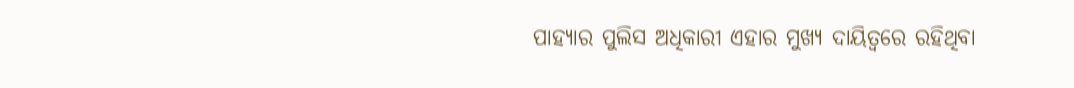ପାହ୍ୟାର ପୁଲିସ ଅଧିକାରୀ ଏହାର ମୁଖ୍ୟ ଦାୟିତ୍ୱରେ ରହିଥିବା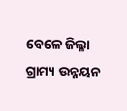ବେଳେ ଜିଲ୍ଳା ଗ୍ରାମ୍ୟ ଉନ୍ନୟନ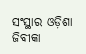ସଂସ୍ଥାର ଓଡ଼ିଶା ଜିବୀକା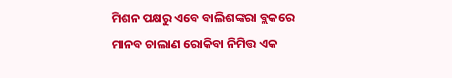ମିଶନ ପକ୍ଷରୁ ଏବେ ବାଲିଶଙ୍କରା ବ୍ଲକରେ ମାନବ ଚାଲାଣ ରୋକିବା ନିମିତ୍ତ ଏକ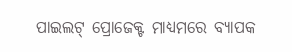ପାଇଲଟ୍ ପ୍ରୋଜେକ୍ଟ ମାଧ୍ୟମରେ ବ୍ୟାପକ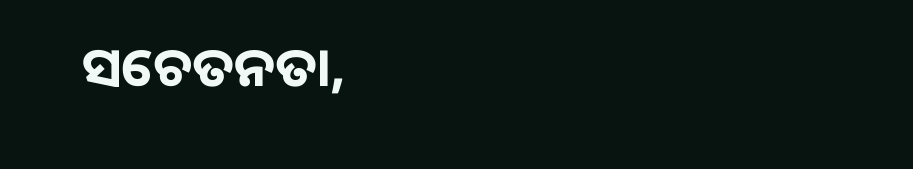ସଚେତନତା,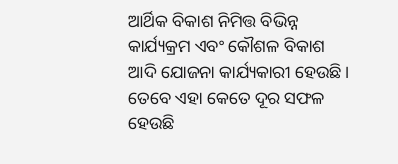ଆର୍ଥିକ ବିକାଶ ନିମିତ୍ତ ବିଭିନ୍ନ କାର୍ଯ୍ୟକ୍ରମ ଏବଂ କୌଶଳ ବିକାଶ ଆଦି ଯୋଜନା କାର୍ଯ୍ୟକାରୀ ହେଉଛି। ତେବେ ଏହା କେତେ ଦୂର ସଫଳ ହେଉଛି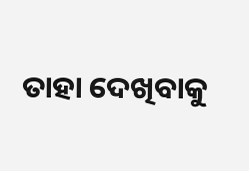ତାହା ଦେଖିବାକୁ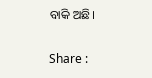ବାକି ଅଛି।

Share :